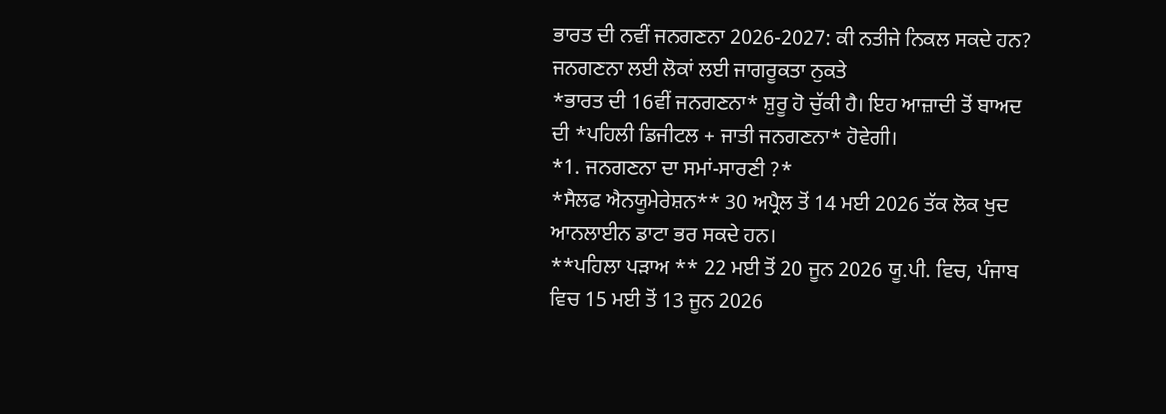ਭਾਰਤ ਦੀ ਨਵੀਂ ਜਨਗਣਨਾ 2026-2027: ਕੀ ਨਤੀਜੇ ਨਿਕਲ ਸਕਦੇ ਹਨ? ਜਨਗਣਨਾ ਲਈ ਲੋਕਾਂ ਲਈ ਜਾਗਰੂਕਤਾ ਨੁਕਤੇ
*ਭਾਰਤ ਦੀ 16ਵੀਂ ਜਨਗਣਨਾ* ਸ਼ੁਰੂ ਹੋ ਚੁੱਕੀ ਹੈ। ਇਹ ਆਜ਼ਾਦੀ ਤੋਂ ਬਾਅਦ ਦੀ *ਪਹਿਲੀ ਡਿਜੀਟਲ + ਜਾਤੀ ਜਨਗਣਨਾ* ਹੋਵੇਗੀ।
*1. ਜਨਗਣਨਾ ਦਾ ਸਮਾਂ-ਸਾਰਣੀ ?*
*ਸੈਲਫ ਐਨਯੂਮੇਰੇਸ਼ਨ** 30 ਅਪ੍ਰੈਲ ਤੋਂ 14 ਮਈ 2026 ਤੱਕ ਲੋਕ ਖੁਦ ਆਨਲਾਈਨ ਡਾਟਾ ਭਰ ਸਕਦੇ ਹਨ।
**ਪਹਿਲਾ ਪੜਾਅ ** 22 ਮਈ ਤੋਂ 20 ਜੂਨ 2026 ਯੂ.ਪੀ. ਵਿਚ, ਪੰਜਾਬ ਵਿਚ 15 ਮਈ ਤੋਂ 13 ਜੂਨ 2026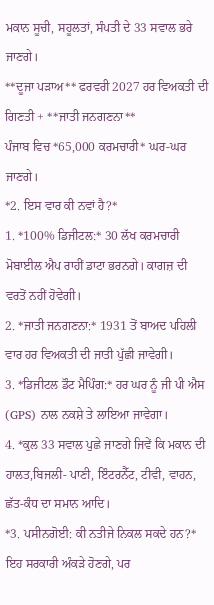ਮਕਾਨ ਸੂਚੀ, ਸਹੂਲਤਾਂ, ਸੰਪਤੀ ਦੇ 33 ਸਵਾਲ ਭਰੇ ਜਾਣਗੇ।
**ਦੂਜਾ ਪੜਾਅ** ਫਰਵਰੀ 2027 ਹਰ ਵਿਅਕਤੀ ਦੀ ਗਿਣਤੀ + **ਜਾਤੀ ਜਨਗਣਨਾ**
ਪੰਜਾਬ ਵਿਚ *65,000 ਕਰਮਚਾਰੀ* ਘਰ-ਘਰ ਜਾਣਗੇ।
*2. ਇਸ ਵਾਰ ਕੀ ਨਵਾਂ ਹੈ?*
1. *100% ਡਿਜੀਟਲ:* 30 ਲੱਖ ਕਰਮਚਾਰੀ ਮੋਬਾਈਲ ਐਪ ਰਾਹੀਂ ਡਾਟਾ ਭਰਨਗੇ। ਕਾਗਜ਼ ਦੀ ਵਰਤੋਂ ਨਹੀਂ ਹੋਵੇਗੀ।
2. *ਜਾਤੀ ਜਨਗਣਨਾ:* 1931 ਤੋਂ ਬਾਅਦ ਪਹਿਲੀ ਵਾਰ ਹਰ ਵਿਅਕਤੀ ਦੀ ਜਾਤੀ ਪੁੱਛੀ ਜਾਵੇਗੀ।
3. *ਡਿਜੀਟਲ ਡੌਟ ਮੈਪਿੰਗ:* ਹਰ ਘਰ ਨੂੰ ਜੀ ਪੀ ਐਸ (GPS) ਨਾਲ ਨਕਸ਼ੇ ਤੇ ਲਾਇਆ ਜਾਵੇਗਾ।
4. *ਕੁਲ 33 ਸਵਾਲ ਪੁਛੇ ਜਾਣਗੇ ਜਿਵੇਂ ਕਿ ਮਕਾਨ ਦੀ ਹਾਲਤ,ਬਿਜਲੀ- ਪਾਣੀ, ਇੰਟਰਨੈੱਟ, ਟੀਵੀ, ਵਾਹਨ, ਛੱਤ-ਕੰਧ ਦਾ ਸਮਾਨ ਆਦਿ।
*3. ਪਸੀਨਗੋਈ: ਕੀ ਨਤੀਜੇ ਨਿਕਲ ਸਕਦੇ ਹਨ?*
ਇਹ ਸਰਕਾਰੀ ਅੰਕੜੇ ਹੋਣਗੇ, ਪਰ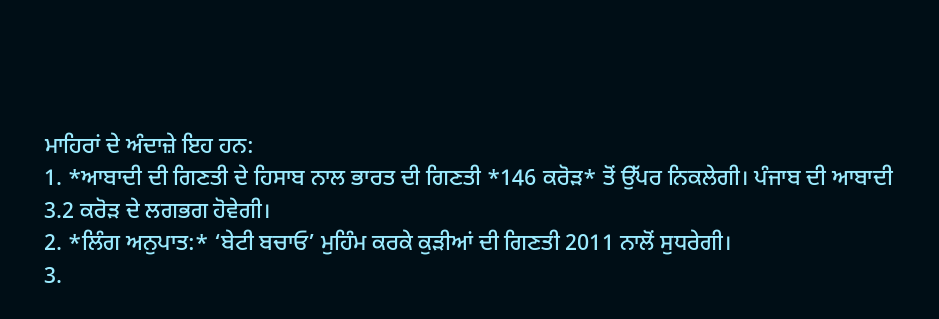ਮਾਹਿਰਾਂ ਦੇ ਅੰਦਾਜ਼ੇ ਇਹ ਹਨ:
1. *ਆਬਾਦੀ ਦੀ ਗਿਣਤੀ ਦੇ ਹਿਸਾਬ ਨਾਲ ਭਾਰਤ ਦੀ ਗਿਣਤੀ *146 ਕਰੋੜ* ਤੋਂ ਉੱਪਰ ਨਿਕਲੇਗੀ। ਪੰਜਾਬ ਦੀ ਆਬਾਦੀ 3.2 ਕਰੋੜ ਦੇ ਲਗਭਗ ਹੋਵੇਗੀ।
2. *ਲਿੰਗ ਅਨੁਪਾਤ:* ‘ਬੇਟੀ ਬਚਾਓ’ ਮੁਹਿੰਮ ਕਰਕੇ ਕੁੜੀਆਂ ਦੀ ਗਿਣਤੀ 2011 ਨਾਲੋਂ ਸੁਧਰੇਗੀ।
3.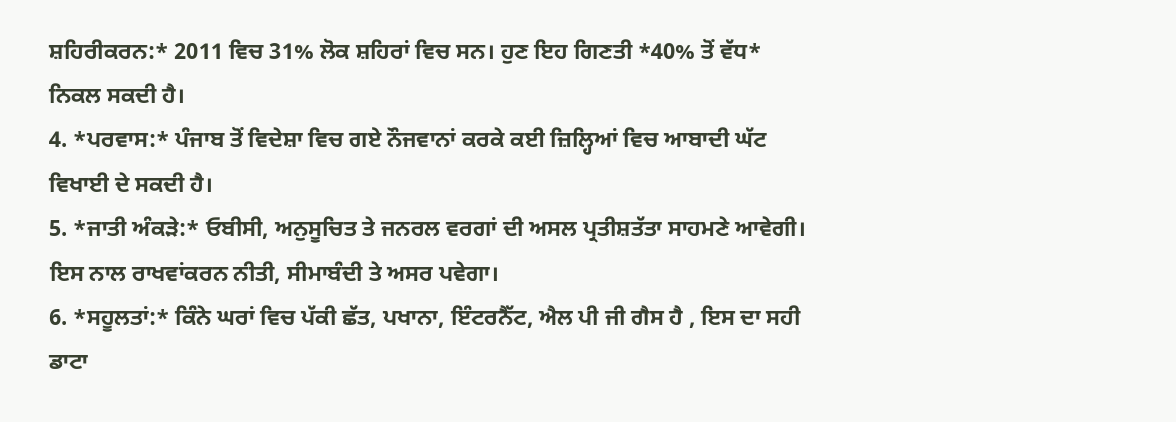ਸ਼ਹਿਰੀਕਰਨ:* 2011 ਵਿਚ 31% ਲੋਕ ਸ਼ਹਿਰਾਂ ਵਿਚ ਸਨ। ਹੁਣ ਇਹ ਗਿਣਤੀ *40% ਤੋਂ ਵੱਧ* ਨਿਕਲ ਸਕਦੀ ਹੈ।
4. *ਪਰਵਾਸ:* ਪੰਜਾਬ ਤੋਂ ਵਿਦੇਸ਼ਾ ਵਿਚ ਗਏ ਨੌਜਵਾਨਾਂ ਕਰਕੇ ਕਈ ਜ਼ਿਲ੍ਹਿਆਂ ਵਿਚ ਆਬਾਦੀ ਘੱਟ ਵਿਖਾਈ ਦੇ ਸਕਦੀ ਹੈ।
5. *ਜਾਤੀ ਅੰਕੜੇ:* ਓਬੀਸੀ, ਅਨੁਸੂਚਿਤ ਤੇ ਜਨਰਲ ਵਰਗਾਂ ਦੀ ਅਸਲ ਪ੍ਰਤੀਸ਼ਤੱਤਾ ਸਾਹਮਣੇ ਆਵੇਗੀ। ਇਸ ਨਾਲ ਰਾਖਵਾਂਕਰਨ ਨੀਤੀ, ਸੀਮਾਬੰਦੀ ਤੇ ਅਸਰ ਪਵੇਗਾ।
6. *ਸਹੂਲਤਾਂ:* ਕਿੰਨੇ ਘਰਾਂ ਵਿਚ ਪੱਕੀ ਛੱਤ, ਪਖਾਨਾ, ਇੰਟਰਨੈੱਟ, ਐਲ ਪੀ ਜੀ ਗੈਸ ਹੈ , ਇਸ ਦਾ ਸਹੀ ਡਾਟਾ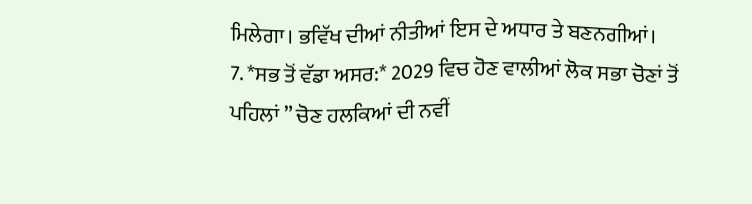ਮਿਲੇਗਾ। ਭਵਿੱਖ ਦੀਆਂ ਨੀਤੀਆਂ ਇਸ ਦੇ ਅਧਾਰ ਤੇ ਬਣਨਗੀਆਂ।
7. *ਸਭ ਤੋਂ ਵੱਡਾ ਅਸਰ:* 2029 ਵਿਚ ਹੋਣ ਵਾਲੀਆਂ ਲੋਕ ਸਭਾ ਚੋਣਾਂ ਤੋਂ ਪਹਿਲਾਂ ” ਚੋਣ ਹਲਕਿਆਂ ਦੀ ਨਵੀਂ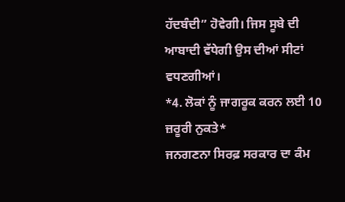ਹੱਦਬੰਦੀ” ਹੋਵੇਗੀ। ਜਿਸ ਸੂਬੇ ਦੀ ਆਬਾਦੀ ਵੱਧੇਗੀ ਉਸ ਦੀਆਂ ਸੀਟਾਂ ਵਧਣਗੀਆਂ।
*4. ਲੋਕਾਂ ਨੂੰ ਜਾਗਰੂਕ ਕਰਨ ਲਈ 10 ਜ਼ਰੂਰੀ ਨੁਕਤੇ*
ਜਨਗਣਨਾ ਸਿਰਫ਼ ਸਰਕਾਰ ਦਾ ਕੰਮ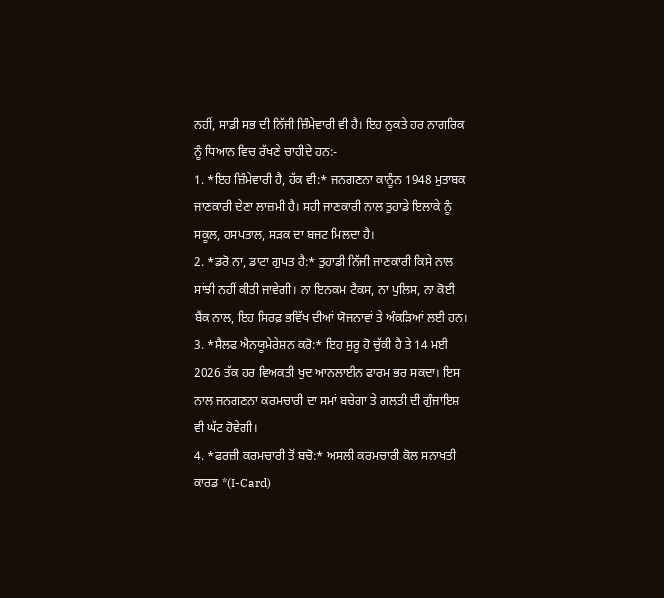ਨਹੀਂ, ਸਾਡੀ ਸਭ ਦੀ ਨਿੱਜੀ ਜ਼ਿੰਮੇਵਾਰੀ ਵੀ ਹੈ। ਇਹ ਨੁਕਤੇ ਹਰ ਨਾਗਰਿਕ ਨੂੰ ਧਿਆਨ ਵਿਚ ਰੱਖਣੇ ਚਾਹੀਦੇ ਹਨ:-
1. *ਇਹ ਜ਼ਿੰਮੇਵਾਰੀ ਹੈ, ਹੱਕ ਵੀ:* ਜਨਗਣਨਾ ਕਾਨੂੰਨ 1948 ਮੁਤਾਬਕ ਜਾਣਕਾਰੀ ਦੇਣਾ ਲਾਜ਼ਮੀ ਹੈ। ਸਹੀ ਜਾਣਕਾਰੀ ਨਾਲ ਤੁਹਾਡੇ ਇਲਾਕੇ ਨੂੰ ਸਕੂਲ, ਹਸਪਤਾਲ, ਸੜਕ ਦਾ ਬਜਟ ਮਿਲਦਾ ਹੈ।
2. *ਡਰੋ ਨਾ, ਡਾਟਾ ਗੁਪਤ ਹੈ:* ਤੁਹਾਡੀ ਨਿੱਜੀ ਜਾਣਕਾਰੀ ਕਿਸੇ ਨਾਲ ਸਾਂਝੀ ਨਹੀਂ ਕੀਤੀ ਜਾਵੇਗੀ। ਨਾ ਇਨਕਮ ਟੈਕਸ, ਨਾ ਪੁਲਿਸ, ਨਾ ਕੋਈ ਬੈਂਕ ਨਾਲ, ਇਹ ਸਿਰਫ਼ ਭਵਿੱਖ ਦੀਆਂ ਯੋਜਨਾਵਾਂ ਤੇ ਅੰਕੜਿਆਂ ਲਈ ਹਨ।
3. *ਸੈਲਫ ਐਨਯੂਮੇਰੇਸ਼ਨ ਕਰੋ:* ਇਹ ਸੁਰੂ ਹੋ ਚੁੱਕੀ ਹੈ ਤੇ 14 ਮਈ 2026 ਤੱਕ ਹਰ ਵਿਅਕਤੀ ਖੁਦ ਆਨਲਾਈਨ ਫਾਰਮ ਭਰ ਸਕਦਾ। ਇਸ ਨਾਲ ਜਨਗਣਨਾ ਕਰਮਚਾਰੀ ਦਾ ਸਮਾਂ ਬਚੇਗਾ ਤੇ ਗਲਤੀ ਦੀ ਗੁੰਜਾਇਸ਼ ਵੀ ਘੱਟ ਹੋਵੇਗੀ।
4. *ਫਰਜ਼ੀ ਕਰਮਚਾਰੀ ਤੋਂ ਬਚੋ:* ਅਸਲੀ ਕਰਮਚਾਰੀ ਕੋਲ ਸਨਾਖਤੀ ਕਾਰਡ *(I-Card)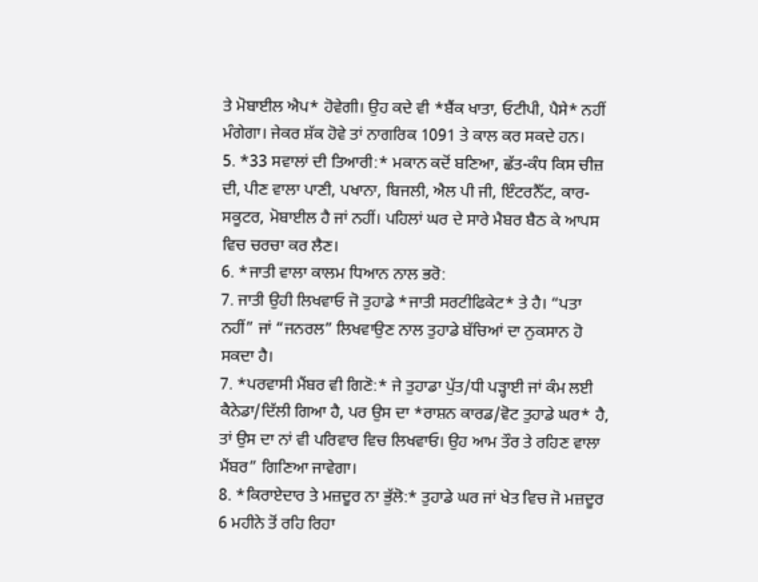ਤੇ ਮੋਬਾਈਲ ਐਪ* ਹੋਵੇਗੀ। ਉਹ ਕਦੇ ਵੀ *ਬੈਂਕ ਖਾਤਾ, ਓਟੀਪੀ, ਪੈਸੇ* ਨਹੀਂ ਮੰਗੇਗਾ। ਜੇਕਰ ਸ਼ੱਕ ਹੋਵੇ ਤਾਂ ਨਾਗਰਿਕ 1091 ਤੇ ਕਾਲ ਕਰ ਸਕਦੇ ਹਨ।
5. *33 ਸਵਾਲਾਂ ਦੀ ਤਿਆਰੀ:* ਮਕਾਨ ਕਦੋਂ ਬਣਿਆ, ਛੱਤ-ਕੰਧ ਕਿਸ ਚੀਜ਼ ਦੀ, ਪੀਣ ਵਾਲਾ ਪਾਣੀ, ਪਖਾਨਾ, ਬਿਜਲੀ, ਐਲ ਪੀ ਜੀ, ਇੰਟਰਨੈੱਟ, ਕਾਰ-ਸਕੂਟਰ, ਮੋਬਾਈਲ ਹੈ ਜਾਂ ਨਹੀਂ। ਪਹਿਲਾਂ ਘਰ ਦੇ ਸਾਰੇ ਮੈਬਰ ਬੈਠ ਕੇ ਆਪਸ ਵਿਚ ਚਰਚਾ ਕਰ ਲੈਣ।
6. *ਜਾਤੀ ਵਾਲਾ ਕਾਲਮ ਧਿਆਨ ਨਾਲ ਭਰੋ:
7. ਜਾਤੀ ਉਹੀ ਲਿਖਵਾਓ ਜੋ ਤੁਹਾਡੇ *ਜਾਤੀ ਸਰਟੀਫਿਕੇਟ* ਤੇ ਹੈ। “ਪਤਾ ਨਹੀਂ” ਜਾਂ “ਜਨਰਲ” ਲਿਖਵਾਉਣ ਨਾਲ ਤੁਹਾਡੇ ਬੱਚਿਆਂ ਦਾ ਨੁਕਸਾਨ ਹੋ ਸਕਦਾ ਹੈ।
7. *ਪਰਵਾਸੀ ਮੈਂਬਰ ਵੀ ਗਿਣੋ:* ਜੇ ਤੁਹਾਡਾ ਪੁੱਤ/ਧੀ ਪੜ੍ਹਾਈ ਜਾਂ ਕੰਮ ਲਈ ਕੈਨੇਡਾ/ਦਿੱਲੀ ਗਿਆ ਹੈ, ਪਰ ਉਸ ਦਾ *ਰਾਸ਼ਨ ਕਾਰਡ/ਵੋਟ ਤੁਹਾਡੇ ਘਰ* ਹੈ, ਤਾਂ ਉਸ ਦਾ ਨਾਂ ਵੀ ਪਰਿਵਾਰ ਵਿਚ ਲਿਖਵਾਓ। ਉਹ ਆਮ ਤੌਰ ਤੇ ਰਹਿਣ ਵਾਲਾ ਮੈਂਬਰ” ਗਿਣਿਆ ਜਾਵੇਗਾ।
8. *ਕਿਰਾਏਦਾਰ ਤੇ ਮਜ਼ਦੂਰ ਨਾ ਭੁੱਲੋ:* ਤੁਹਾਡੇ ਘਰ ਜਾਂ ਖੇਤ ਵਿਚ ਜੋ ਮਜ਼ਦੂਰ 6 ਮਹੀਨੇ ਤੋਂ ਰਹਿ ਰਿਹਾ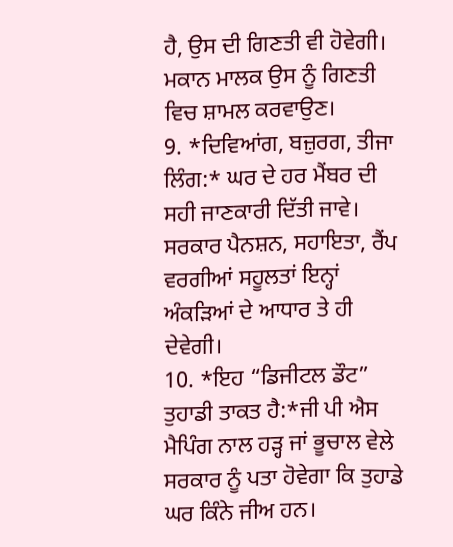ਹੈ, ਉਸ ਦੀ ਗਿਣਤੀ ਵੀ ਹੋਵੇਗੀ। ਮਕਾਨ ਮਾਲਕ ਉਸ ਨੂੰ ਗਿਣਤੀ ਵਿਚ ਸ਼ਾਮਲ ਕਰਵਾਉਣ।
9. *ਦਿਵਿਆਂਗ, ਬਜ਼ੁਰਗ, ਤੀਜਾ ਲਿੰਗ:* ਘਰ ਦੇ ਹਰ ਮੈਂਬਰ ਦੀ ਸਹੀ ਜਾਣਕਾਰੀ ਦਿੱਤੀ ਜਾਵੇ। ਸਰਕਾਰ ਪੈਨਸ਼ਨ, ਸਹਾਇਤਾ, ਰੈਂਪ ਵਰਗੀਆਂ ਸਹੂਲਤਾਂ ਇਨ੍ਹਾਂ ਅੰਕੜਿਆਂ ਦੇ ਆਧਾਰ ਤੇ ਹੀ ਦੇਵੇਗੀ।
10. *ਇਹ “ਡਿਜੀਟਲ ਡੌਟ” ਤੁਹਾਡੀ ਤਾਕਤ ਹੈ:*ਜੀ ਪੀ ਐਸ ਮੈਪਿੰਗ ਨਾਲ ਹੜ੍ਹ ਜਾਂ ਭੂਚਾਲ ਵੇਲੇ ਸਰਕਾਰ ਨੂੰ ਪਤਾ ਹੋਵੇਗਾ ਕਿ ਤੁਹਾਡੇ ਘਰ ਕਿੰਨੇ ਜੀਅ ਹਨ।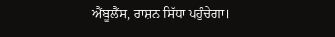ਐਂਬੂਲੈਂਸ, ਰਾਸ਼ਨ ਸਿੱਧਾ ਪਹੁੰਚੇਗਾ।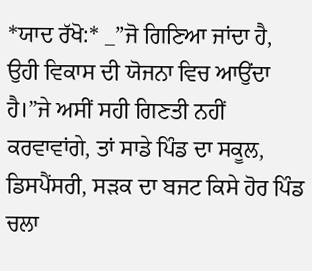*ਯਾਦ ਰੱਖੋ:* _”ਜੋ ਗਿਣਿਆ ਜਾਂਦਾ ਹੈ, ਉਹੀ ਵਿਕਾਸ ਦੀ ਯੋਜਨਾ ਵਿਚ ਆਉਂਦਾ ਹੈ।”ਜੇ ਅਸੀਂ ਸਹੀ ਗਿਣਤੀ ਨਹੀਂ ਕਰਵਾਵਾਂਗੇ, ਤਾਂ ਸਾਡੇ ਪਿੰਡ ਦਾ ਸਕੂਲ, ਡਿਸਪੈਂਸਰੀ, ਸੜਕ ਦਾ ਬਜਟ ਕਿਸੇ ਹੋਰ ਪਿੰਡ ਚਲਾ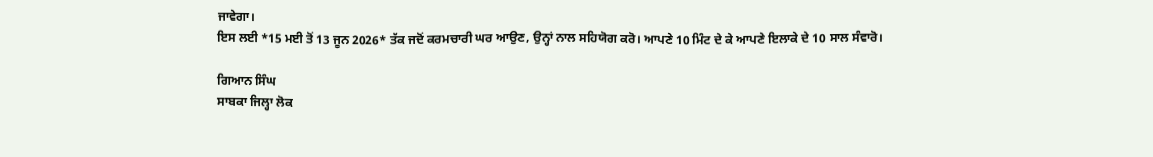ਜਾਵੇਗਾ।
ਇਸ ਲਈ *15 ਮਈ ਤੋਂ 13 ਜੂਨ 2026* ਤੱਕ ਜਦੋਂ ਕਰਮਚਾਰੀ ਘਰ ਆਉਣ, ਉਨ੍ਹਾਂ ਨਾਲ ਸਹਿਯੋਗ ਕਰੋ। ਆਪਣੇ 10 ਮਿੰਟ ਦੇ ਕੇ ਆਪਣੇ ਇਲਾਕੇ ਦੇ 10 ਸਾਲ ਸੰਵਾਰੋ।

ਗਿਆਨ ਸਿੰਘ
ਸਾਬਕਾ ਜਿਲ੍ਹਾ ਲੋਕ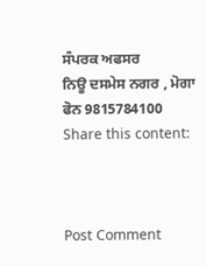ਸੰਪਰਕ ਅਫਸਰ
ਨਿਊ ਦਸਮੇਸ ਨਗਰ , ਮੋਗਾ
ਫੋਨ 9815784100
Share this content:



Post Comment